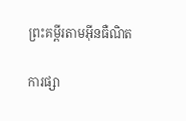ព្រះគម្ពីរតាមអ៊ីនធឺណិត

ការផ្សា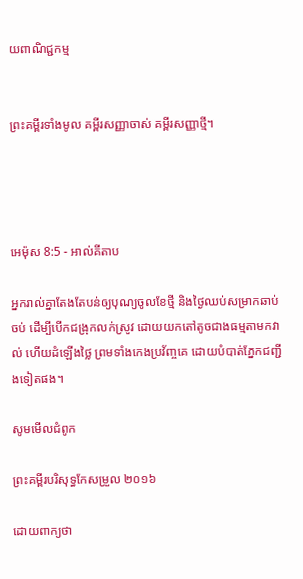យពាណិជ្ជកម្ម


ព្រះគម្ពីរទាំងមូល គម្ពីរសញ្ញាចាស់ គម្ពីរសញ្ញាថ្មី។




អេម៉ុស 8:5 - អាល់គីតាប

អ្នករាល់គ្នាតែងតែបន់ឲ្យបុណ្យចូលខែថ្មី និងថ្ងៃឈប់សម្រាកឆាប់ចប់ ដើម្បីបើកជង្រុកលក់ស្រូវ ដោយយកតៅតូចជាងធម្មតាមកវាល់ ហើយដំឡើងថ្លៃ ព្រមទាំងកេង‌ប្រវ័ញ្ចគេ ដោយបំបាត់ភ្នែកជញ្ជីងទៀតផង។

សូមមើលជំពូក

ព្រះគម្ពីរបរិសុទ្ធកែសម្រួល ២០១៦

ដោយពាក្យថា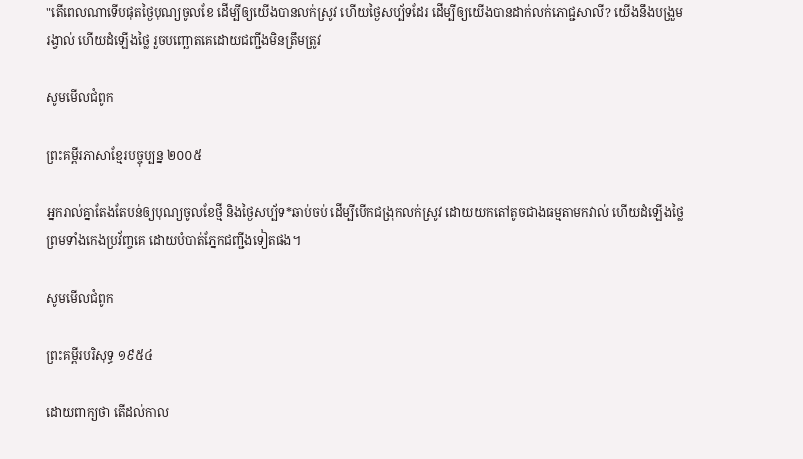"តើពេលណាទើបផុតថ្ងៃបុណ្យចូលខែ ដើម្បីឲ្យយើងបានលក់ស្រូវ ហើយថ្ងៃសប្ប័ទដែរ ដើម្បីឲ្យយើងបានដាក់លក់ភោជ្ជ‌សាលី? យើងនឹងបង្រួមរង្វាល់ ហើយដំឡើងថ្លៃ រួចបញ្ឆោតគេដោយជញ្ជីងមិនត្រឹម‌ត្រូវ

សូមមើលជំពូក

ព្រះគម្ពីរភាសាខ្មែរបច្ចុប្បន្ន ២០០៥

អ្នករាល់គ្នាតែងតែបន់ឲ្យបុណ្យចូលខែថ្មី និងថ្ងៃសប្ប័ទ*ឆាប់ចប់ ដើម្បីបើកជង្រុកលក់ស្រូវ ដោយយកតៅតូចជាងធម្មតាមកវាល់ ហើយដំឡើងថ្លៃ ព្រមទាំងកេង‌ប្រវ័ញ្ចគេ ដោយបំបាត់ភ្នែកជញ្ជីងទៀតផង។

សូមមើលជំពូក

ព្រះគម្ពីរបរិសុទ្ធ ១៩៥៤

ដោយពាក្យថា តើដល់កាល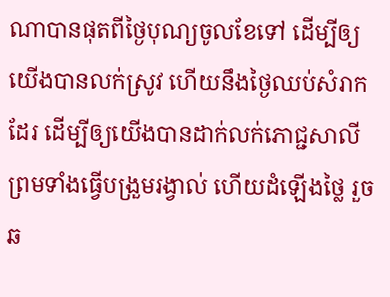ណាបានផុតពីថ្ងៃបុណ្យចូលខែទៅ ដើម្បីឲ្យយើងបានលក់ស្រូវ ហើយនឹងថ្ងៃឈប់សំរាកដែរ ដើម្បីឲ្យយើងបានដាក់លក់ភោជ្ជ‌សាលី ព្រមទាំងធ្វើបង្រួមរង្វាល់ ហើយដំឡើងថ្លៃ រួចឆ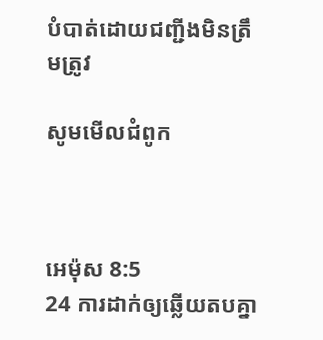បំបាត់ដោយជញ្ជីងមិនត្រឹម‌ត្រូវ

សូមមើលជំពូក



អេម៉ុស 8:5
24 ការដាក់ឲ្យឆ្លើយតបគ្នា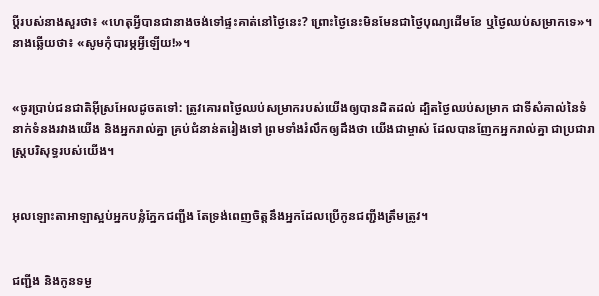ប្ដីរបស់នាងសួរថា៖ «ហេតុអ្វីបានជានាងចង់ទៅផ្ទះគាត់នៅថ្ងៃនេះ? ព្រោះថ្ងៃនេះមិនមែនជាថ្ងៃបុណ្យដើមខែ ឬថ្ងៃឈប់សម្រាកទេ»។ នាងឆ្លើយថា៖ «សូមកុំបារម្ភអ្វីឡើយ!»។


«ចូរប្រាប់ជន‌ជាតិអ៊ីស្រ‌អែលដូចតទៅ: ត្រូវគោរពថ្ងៃឈប់សម្រាករបស់យើងឲ្យបានដិតដល់ ដ្បិតថ្ងៃឈប់សម្រាក ជាទីសំគាល់នៃទំនាក់ទំនងរវាងយើង និងអ្នករាល់គ្នា គ្រប់ជំនាន់តរៀងទៅ ព្រមទាំងរំលឹកឲ្យដឹងថា យើងជាម្ចាស់ ដែលបានញែកអ្នករាល់គ្នា ជាប្រជា‌រាស្ត្របរិសុទ្ធរបស់យើង។


អុលឡោះ‌តាអាឡាស្អប់អ្នកបន្លំភ្នែកជញ្ជីង តែទ្រង់ពេញចិត្តនឹងអ្នកដែលប្រើកូនជញ្ជីងត្រឹមត្រូវ។


ជញ្ជីង និងកូនទម្ង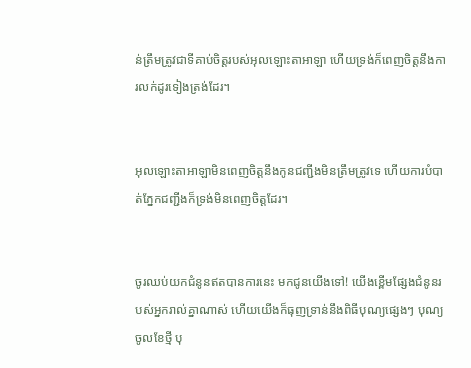ន់ត្រឹមត្រូវជាទីគាប់ចិត្តរបស់អុលឡោះ‌តាអាឡា ហើយទ្រង់ក៏ពេញចិត្តនឹងការលក់ដូរទៀង‌ត្រង់ដែរ។


អុលឡោះ‌តាអាឡាមិនពេញចិត្តនឹងកូនជញ្ជីងមិនត្រឹមត្រូវទេ ហើយការបំបាត់ភ្នែកជញ្ជីងក៏ទ្រង់មិនពេញចិត្តដែរ។


ចូរឈប់យកជំនូនឥតបានការនេះ មកជូនយើងទៅ! យើងខ្ពើមផ្សែងជំនូនរបស់អ្នករាល់គ្នាណាស់ ហើយយើងក៏ធុញ‌ទ្រាន់នឹងពិធីបុណ្យផ្សេងៗ បុណ្យចូលខែថ្មី បុ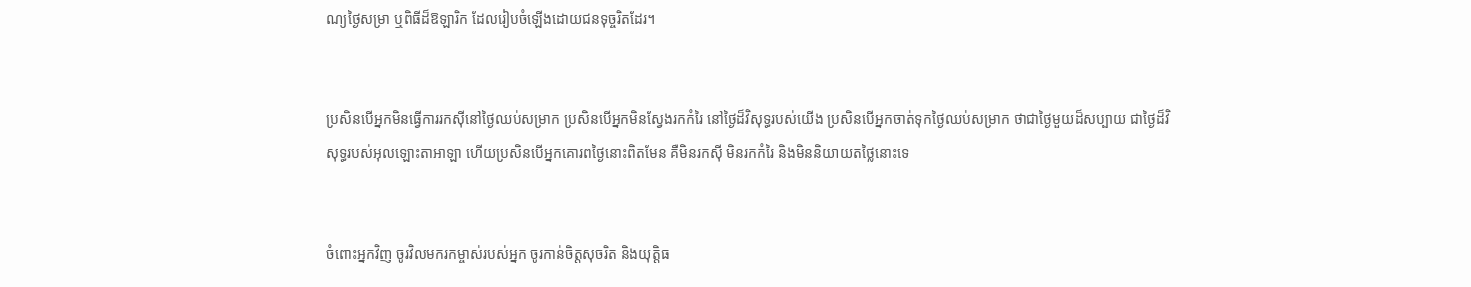ណ្យថ្ងៃសម្រា ឬពិធីដ៏ឱឡា‌រិក ដែលរៀបចំឡើងដោយជនទុច្ចរិតដែរ។


ប្រសិនបើអ្នកមិនធ្វើការរកស៊ីនៅថ្ងៃឈប់សម្រាក ប្រសិនបើអ្នកមិនស្វែងរកកំរៃ នៅថ្ងៃដ៏‌វិសុទ្ធរបស់យើង ប្រសិនបើអ្នកចាត់ទុកថ្ងៃឈប់សម្រាក ថាជាថ្ងៃមួយដ៏សប្បាយ ជាថ្ងៃដ៏‌វិសុទ្ធរបស់អុលឡោះ‌តាអាឡា ហើយប្រសិនបើអ្នកគោរពថ្ងៃនោះពិតមែន គឺមិនរកស៊ី មិនរកកំរៃ និងមិននិយាយត‌ថ្លៃនោះទេ


ចំពោះអ្នកវិញ ចូរវិលមករកម្ចាស់របស់អ្នក ចូរកាន់ចិត្តសុចរិត និងយុត្តិធ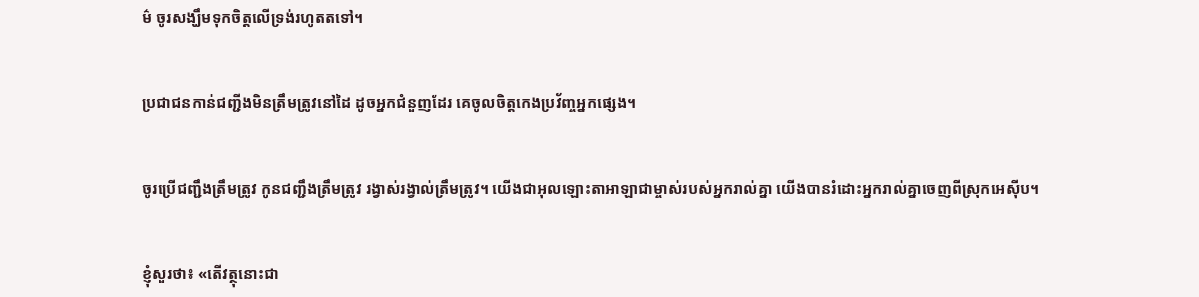ម៌ ចូរសង្ឃឹមទុកចិត្តលើទ្រង់រហូតតទៅ។


ប្រជា‌ជនកាន់ជញ្ជីងមិនត្រឹមត្រូវនៅដៃ ដូចអ្នកជំនួញដែរ គេចូលចិត្តកេង‌ប្រវ័ញ្ចអ្នកផ្សេង។


ចូរប្រើជញ្ជឹងត្រឹមត្រូវ កូនជញ្ជឹងត្រឹមត្រូវ រង្វាស់រង្វាល់ត្រឹមត្រូវ។ យើងជាអុលឡោះ‌តាអាឡាជាម្ចាស់របស់អ្នករាល់គ្នា យើងបានរំដោះអ្នករាល់គ្នាចេញពីស្រុកអេស៊ីប។


ខ្ញុំសួរថា៖ «តើវត្ថុនោះជា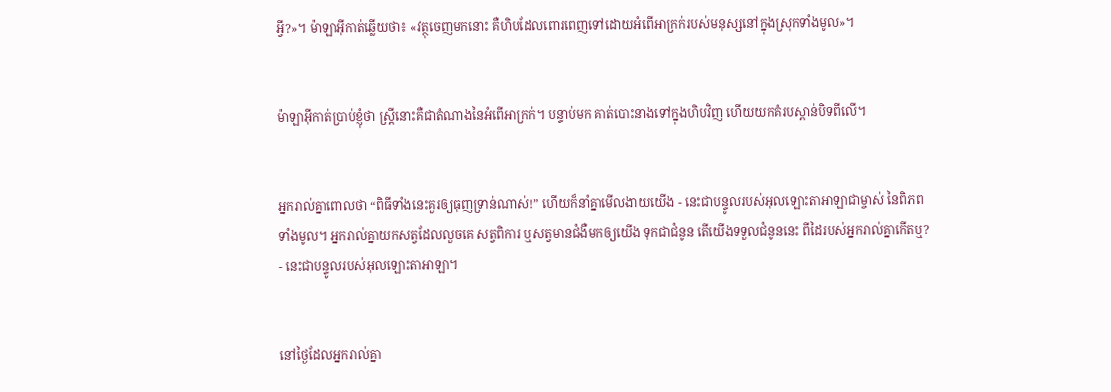អ្វី?»។ ម៉ាឡា‌អ៊ីកាត់ឆ្លើយថា៖ «វត្ថុចេញមកនោះ គឺហិបដែលពោរ‌ពេញទៅដោយអំពើអាក្រក់របស់មនុស្សនៅក្នុងស្រុកទាំងមូល»។


ម៉ាឡា‌អ៊ីកាត់ប្រាប់ខ្ញុំថា ស្ត្រីនោះគឺជាតំណាងនៃអំពើអាក្រក់។ បន្ទាប់មក គាត់បោះនាងទៅក្នុងហិបវិញ ហើយយកគំរបស្ពាន់បិទពីលើ។


អ្នករាល់គ្នាពោលថា “ពិធីទាំងនេះគួរឲ្យធុញ‌ទ្រាន់ណាស់!” ហើយក៏នាំគ្នាមើល‌ងាយយើង - នេះជាបន្ទូលរបស់អុលឡោះ‌តាអាឡាជាម្ចាស់ នៃពិភពទាំងមូល។ អ្នករាល់គ្នាយកសត្វដែលលួចគេ សត្វពិការ ឬសត្វមានជំងឺមកឲ្យយើង ទុកជាជំនូន តើយើងទទួលជំនូននេះ ពីដៃរបស់អ្នករាល់គ្នាកើតឬ? - នេះជាបន្ទូលរបស់អុលឡោះ‌តាអាឡា។


នៅថ្ងៃដែលអ្នករាល់គ្នា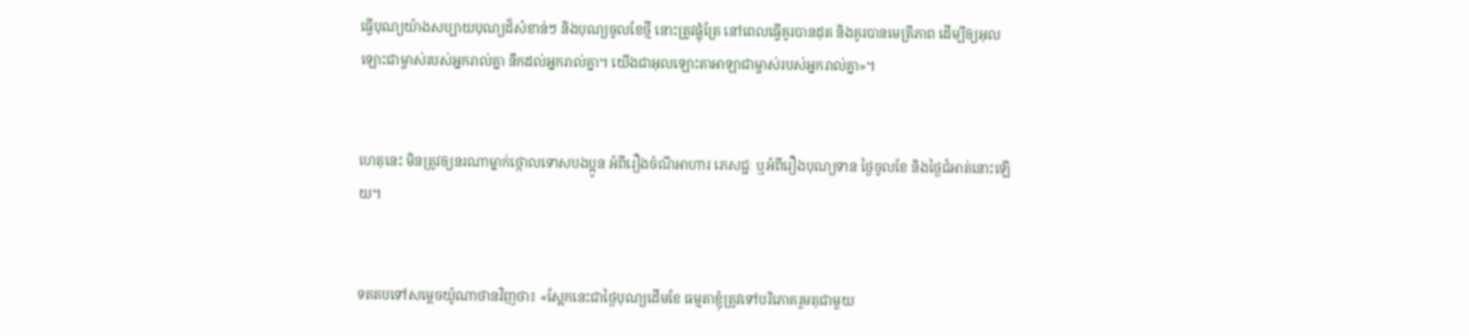ធ្វើបុណ្យយ៉ាងសប្បាយបុណ្យដ៏សំខាន់ៗ និងបុណ្យចូលខែថ្មី នោះត្រូវផ្លុំត្រែ នៅពេលធ្វើគូរបានដុត និងគូរបានមេត្រីភាព ដើម្បីឲ្យអុលឡោះជាម្ចាស់របស់អ្នករាល់គ្នា នឹកដល់អ្នករាល់គ្នា។ យើងជាអុលឡោះ‌តាអាឡាជាម្ចាស់របស់អ្នករាល់គ្នា»។


ហេតុនេះ មិនត្រូវឲ្យនរណាម្នាក់ថ្កោលទោសបងប្អូន អំពីរឿងចំណីអាហារ ភេសជ្ជៈ ឬអំពីរឿងបុណ្យទាន ថ្ងៃចូលខែ និងថ្ងៃជំអាត់នោះឡើយ។


ទតតបទៅសម្តេចយ៉ូណា‌ថានវិញថា៖ «ស្អែកនេះជាថ្ងៃបុណ្យដើមខែ ធម្មតាខ្ញុំត្រូវទៅបរិភោគរួមតុជាមួយ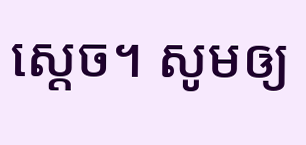ស្ដេច។ សូមឲ្យ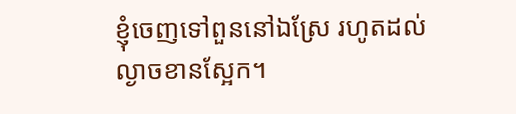ខ្ញុំចេញទៅពួននៅឯស្រែ រហូតដល់ល្ងាចខានស្អែក។